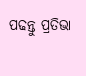ପଢନ୍ତୁ ପ୍ରତିଭା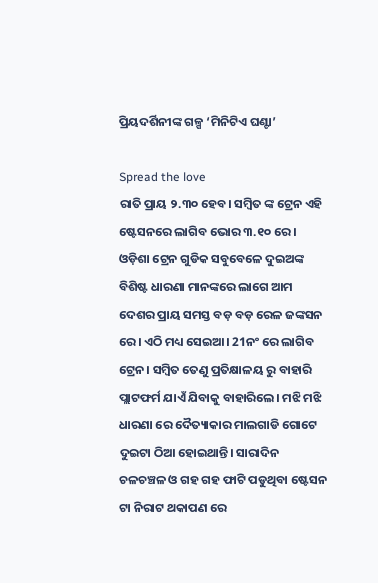ପ୍ରିୟଦର୍ଶିନୀଙ୍କ ଗଳ୍ପ ‘ମିନିଟିଏ ଘଣ୍ଟା’

Spread the love
ରାତି ପ୍ରାୟ ୨.୩୦ ହେବ। ସମ୍ବିତ ଙ୍କ ଟ୍ରେନ ଏହି ଷ୍ଟେସନରେ ଲାଗିବ ଭୋର ୩.୧୦ ରେ। ଓଡ଼ିଶା ଟ୍ରେନ ଗୁଡିକ ସବୁବେଳେ ଦୁଇଅଙ୍କ ବିଶିଷ୍ଟ ଧାରଣା ମାନଙ୍କରେ ଲାଗେ ଆମ ଦେଶର ପ୍ରାୟ ସମସ୍ତ ବଡ଼ ବଡ଼ ରେଳ ଜଙ୍କସନ ରେ। ଏଠି ମଧ୍ୟ ସେଇଆ। 21ନଂ ରେ ଲାଗିବ ଟ୍ରେନ। ସମ୍ବିତ ତେଣୁ ପ୍ରତିକ୍ଷାଳୟ ରୁ ବାହାରି ପ୍ଲାଟଫର୍ମ ଯାଏଁ ଯିବାକୁ ବାହାରିଲେ। ମଝି ମଝି ଧାରଣା ରେ ଦୈତ୍ୟାକାର ମାଲଗାଡି ଗୋଟେ ଦୁଇଟା ଠିଆ ହୋଇଥାନ୍ତି। ସାରାଦିନ ଚଳଚଞ୍ଚଳ ଓ ଗହ ଗହ ଫାଟି ପଡୁଥିବା ଷ୍ଟେସନ ଟା ନିରାଟ ଥକାପଣ ରେ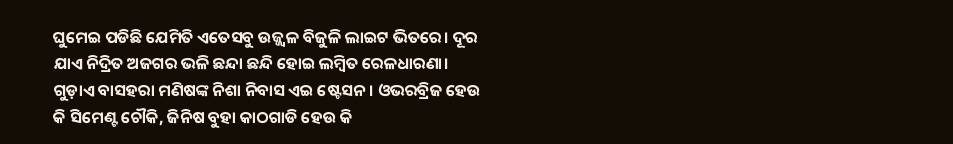ଘୁମେଇ ପଡିଛି ଯେମିତି ଏତେସବୁ ଉଜ୍ଜ୍ୱଳ ବିଜୁଳି ଲାଇଟ ଭିତରେ। ଦୂର ଯାଏ ନିଦ୍ରିତ ଅଜଗର ଭଳି ଛନ୍ଦା ଛନ୍ଦି ହୋଇ ଲମ୍ବିତ ରେଳଧାରଣା। ଗୁଡ଼ାଏ ବାସହରା ମଣିଷଙ୍କ ନିଶା ନିବାସ ଏଇ ଷ୍ଟେସନ। ଓଭରବ୍ରିଜ ହେଉ କି ସିମେଣ୍ଟ ଚୌକି, ଜିନିଷ ବୁହା କାଠଗାଡି ହେଉ କି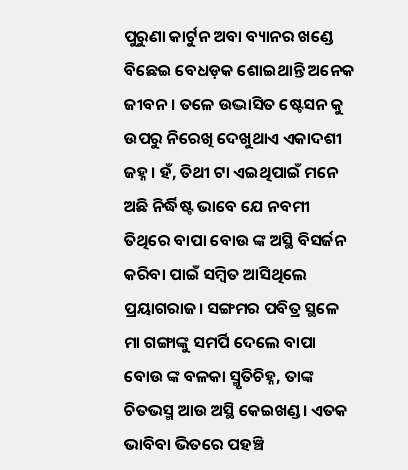ପୁରୁଣା କାର୍ଟୁନ ଅବା ବ୍ୟାନର ଖଣ୍ଡେ ବିଛେଇ ବେଧଡ଼କ ଶୋଇଥାନ୍ତି ଅନେକ ଜୀବନ। ତଳେ ଉଦ୍ଭାସିତ ଷ୍ଟେସନ କୁ ଉପରୁ ନିରେଖି ଦେଖୁଥାଏ ଏକାଦଶୀ ଜହ୍ନ। ହଁ, ତିଥୀ ଟା ଏଇଥିପାଇଁ ମନେ ଅଛି ନିର୍ଦ୍ଧିଷ୍ଟ ଭାବେ ଯେ ନବମୀ ତିଥିରେ ବାପା ବୋଉ ଙ୍କ ଅସ୍ଥି ବିସର୍ଜନ କରିବା ପାଇଁ ସମ୍ବିତ ଆସିଥିଲେ ପ୍ରୟାଗରାଜ। ସଙ୍ଗମର ପବିତ୍ର ସ୍ଥଳେ ମା ଗଙ୍ଗାଙ୍କୁ ସମର୍ପି ଦେଲେ ବାପା ବୋଉ ଙ୍କ ବଳକା ସ୍ମୃତିଚିହ୍ନ, ତାଙ୍କ ଚିତଭସ୍ମ ଆଉ ଅସ୍ଥି କେଇଖଣ୍ଡ। ଏତକ ଭାବିବା ଭିତରେ ପହଞ୍ଚି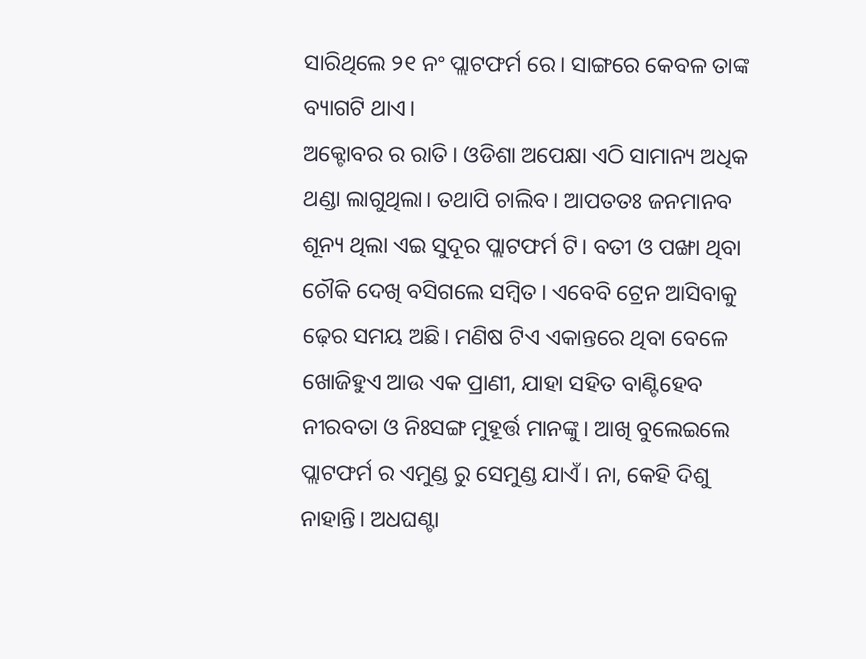ସାରିଥିଲେ ୨୧ ନଂ ପ୍ଲାଟଫର୍ମ ରେ। ସାଙ୍ଗରେ କେବଳ ତାଙ୍କ ବ୍ୟାଗଟି ଥାଏ।
ଅକ୍ଟୋବର ର ରାତି। ଓଡିଶା ଅପେକ୍ଷା ଏଠି ସାମାନ୍ୟ ଅଧିକ ଥଣ୍ଡା ଲାଗୁଥିଲା। ତଥାପି ଚାଲିବ। ଆପତତଃ ଜନମାନବ ଶୂନ୍ୟ ଥିଲା ଏଇ ସୁଦୂର ପ୍ଲାଟଫର୍ମ ଟି। ବତୀ ଓ ପଙ୍ଖା ଥିବା ଚୌକି ଦେଖି ବସିଗଲେ ସମ୍ବିତ। ଏବେବି ଟ୍ରେନ ଆସିବାକୁ ଢ଼େର ସମୟ ଅଛି। ମଣିଷ ଟିଏ ଏକାନ୍ତରେ ଥିବା ବେଳେ ଖୋଜିହୁଏ ଆଉ ଏକ ପ୍ରାଣୀ, ଯାହା ସହିତ ବାଣ୍ଟିହେବ ନୀରବତା ଓ ନିଃସଙ୍ଗ ମୁହୂର୍ତ୍ତ ମାନଙ୍କୁ। ଆଖି ବୁଲେଇଲେ ପ୍ଲାଟଫର୍ମ ର ଏମୁଣ୍ଡ ରୁ ସେମୁଣ୍ଡ ଯାଏଁ। ନା, କେହି ଦିଶୁ ନାହାନ୍ତି। ଅଧଘଣ୍ଟା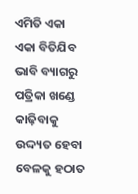ଏମିତି ଏକା ଏକା ବିତିଯିବ ଭାବି ବ୍ୟାଗରୁ ପତ୍ରିକା ଖଣ୍ଡେ କାଢ଼ିବାକୁ ଉଦ୍ଦ୍ୟତ ହେବା ବେଳକୁ ହଠାତ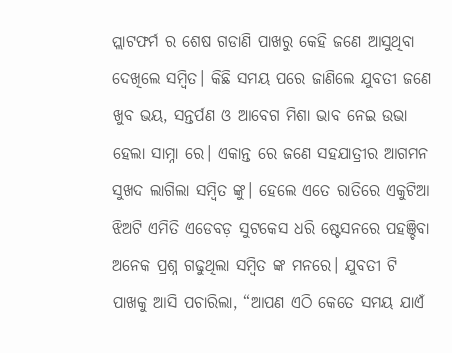ପ୍ଲାଟଫର୍ମ ର ଶେଷ ଗଡାଣି ପାଖରୁ କେହି ଜଣେ ଆସୁଥିବା ଦେଖିଲେ ସମ୍ବିତ। କିଛି ସମୟ ପରେ ଜାଣିଲେ ଯୁବତୀ ଜଣେ ଖୁବ ଭୟ, ସନ୍ତର୍ପଣ ଓ ଆବେଗ ମିଶା ଭାବ ନେଇ ଉଭା ହେଲା ସାମ୍ନା ରେ। ଏକାନ୍ତ ରେ ଜଣେ ସହଯାତ୍ରୀର ଆଗମନ ସୁଖଦ ଲାଗିଲା ସମ୍ବିତ ଙ୍କୁ। ହେଲେ ଏତେ ରାତିରେ ଏକୁଟିଆ ଝିଅଟି ଏମିତି ଏଡେବଡ଼ ସୁଟକେସ ଧରି ଷ୍ଟେସନରେ ପହଞ୍ଚିବା ଅନେକ ପ୍ରଶ୍ନ ଗଢୁଥିଲା ସମ୍ବିତ ଙ୍କ ମନରେ। ଯୁବତୀ ଟି ପାଖକୁ ଆସି ପଚାରିଲା, “ଆପଣ ଏଠି କେତେ ସମୟ ଯାଏଁ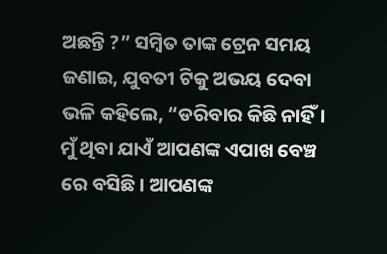ଅଛନ୍ତି ?” ସମ୍ବିତ ତାଙ୍କ ଟ୍ରେନ ସମୟ ଜଣାଇ, ଯୁବତୀ ଟିକୁ ଅଭୟ ଦେବା ଭଳି କହିଲେ, “ଡରିବାର କିଛି ନାହିଁ। ମୁଁ ଥିବା ଯାଏଁ ଆପଣଙ୍କ ଏପାଖ ବେଞ୍ଚ ରେ ବସିଛି। ଆପଣଙ୍କ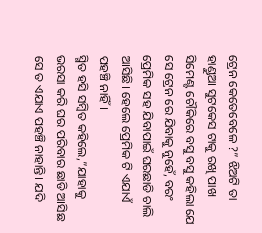ଟ୍ରେନ କେତେବେଳେ ?” ଝିଅଟି ତା ହାଣ୍ଡୁଆ ସୁଟକେସ ଟାକୁ ରଖି ପାଖ ସିମେଣ୍ଟ ଚୌକିରେ ବସୁ ବସୁ କହିଲା ଯେ ସେ ଟ୍ରେନ ରେ ଯିବାକୁ ନୁହେଁ, ବରଂ ପ୍ରେମିକ ସହ ଯିବାପାଇଁ ଘରଛାଡି ଚାଲି ଆସିଛି। ହେଲେ ପ୍ରେମିକ ଟି ଏଯାଏଁ ପହଞ୍ଚି ନାହିଁ।
ସ୍ମିତ ହସି ସମ୍ବିତ କହିଲେ,”ଯାହାକୁ ଭରସା କରି ଘର ପରିବାର ଛାଡି ଆସିଛ ସେ ତ ଏଯାଏ ପହଞ୍ଚି ନାହାନ୍ତି। ଯଦି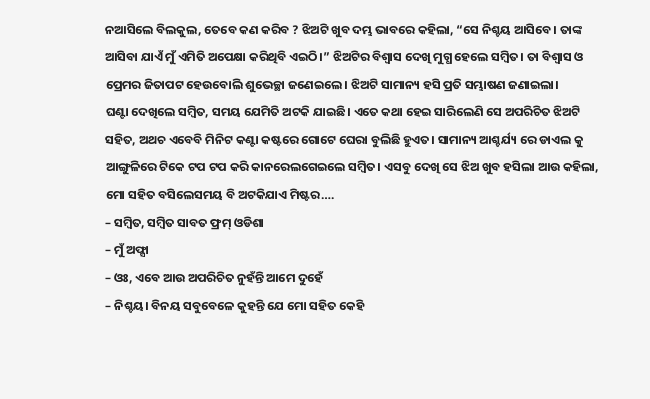ନଆସିଲେ ବିଲକୁଲ, ତେବେ କଣ କରିବ ? ଝିଅଟି ଖୁବ ଦମ୍ଭ ଭାବରେ କହିଲା, “ସେ ନିଶ୍ଚୟ ଆସିବେ। ତାଙ୍କ ଆସିବା ଯାଏଁ ମୁଁ ଏମିତି ଅପେକ୍ଷା କରିଥିବି ଏଇଠି।” ଝିଅଟିର ବିଶ୍ୱାସ ଦେଖି ମୁଗ୍ଧ ହେଲେ ସମ୍ବିତ। ତା ବିଶ୍ୱାସ ଓ ପ୍ରେମର ଜିତାପଟ ହେଉବୋଲି ଶୁଭେଚ୍ଛା ଜଣେଇଲେ। ଝିଅଟି ସାମାନ୍ୟ ହସି ପ୍ରତି ସମ୍ଭାଷଣ ଜଣାଇଲା।
ଘଣ୍ଟା ଦେଖିଲେ ସମ୍ବିତ, ସମୟ ଯେମିତି ଅଟକି ଯାଇଛି। ଏତେ କଥା ହେଇ ସାରିଲେଣି ସେ ଅପରିଚିତ ଝିଅଟି ସହିତ, ଅଥଚ ଏବେବି ମିନିଟ କଣ୍ଟା କଷ୍ଟରେ ଗୋଟେ ଘେରା ବୁଲିଛି ହୁଏତ। ସାମାନ୍ୟ ଆଶ୍ଚର୍ଯ୍ୟ ରେ ଡାଏଲ କୁ ଆଙ୍ଗୁଳିରେ ଟିକେ ଟପ ଟପ କରି କାନରେଲଗେଇଲେ ସମ୍ବିତ। ଏସବୁ ଦେଖି ସେ ଝିଅ ଖୁବ ହସିଲା ଆଉ କହିଲା, ମୋ ସହିତ ବସିଲେସମୟ ବି ଅଟକିଯାଏ ମିଷ୍ଟର….
– ସମ୍ବିତ, ସମ୍ବିତ ସାବତ ଫ୍ରମ୍ ଓଡିଶା
– ମୁଁ ଅଫ୍ସା
– ଓଃ, ଏବେ ଆଉ ଅପରିଚିତ ନୁହଁନ୍ତି ଆମେ ଦୁହେଁ
– ନିଶ୍ଚୟ। ବିନୟ ସବୁବେଳେ କୁହନ୍ତି ଯେ ମୋ ସହିତ କେହି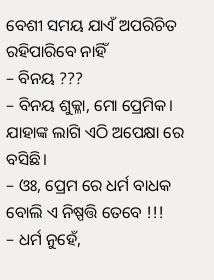ବେଶୀ ସମୟ ଯାଏଁ ଅପରିଚିତ ରହିପାରିବେ ନାହିଁ
– ବିନୟ ???
– ବିନୟ ଶୁକ୍ଳା, ମୋ ପ୍ରେମିକ। ଯାହାଙ୍କ ଲାଗି ଏଠି ଅପେକ୍ଷା ରେ ବସିଛି।
– ଓଃ, ପ୍ରେମ ରେ ଧର୍ମ ବାଧକ ବୋଲି ଏ ନିଷ୍ପତ୍ତି ତେବେ !!!
– ଧର୍ମ ନୁହେଁ,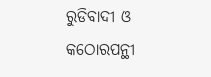ରୁଡିବାଦୀ ଓ କଠୋରପନ୍ଥୀ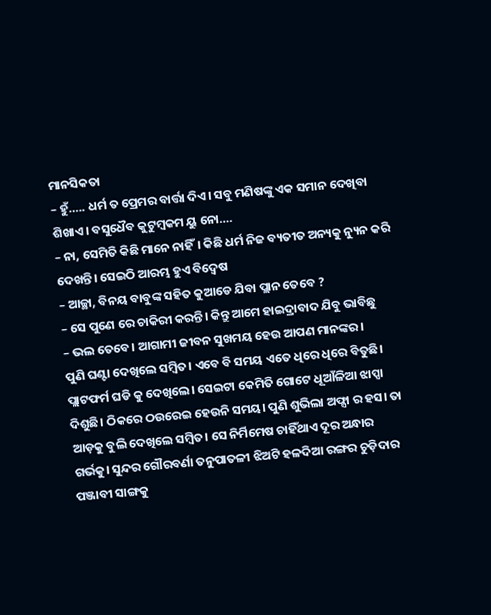ମାନସିକତା
– ହୁଁ….. ଧର୍ମ ତ ପ୍ରେମର ବାର୍ତ୍ତା ଦିଏ। ସବୁ ମଣିଷଙ୍କୁ ଏକ ସମାନ ଦେଖିବା ଶିଖାଏ। ବସୁଧୈବ କୁଟୁମ୍ବକମ ୟୁ ନୋ….
– ନା, ସେମିତି କିଛି ମାନେ ନାହିଁ। କିଛି ଧର୍ମ ନିଜ ବ୍ୟତୀତ ଅନ୍ୟକୁ ନ୍ୟୁନ କରି ଦେଖନ୍ତି। ସେଇଠି ଆରମ୍ଭ ହୁଏ ବିଦ୍ୱେଷ
– ଆଚ୍ଛା, ବିନୟ ବାବୁଙ୍କ ସହିତ କୁଆଡେ ଯିବା ପ୍ଲାନ ତେବେ ?
– ସେ ପୁଣେ ରେ ଚାକିରୀ କରନ୍ତି। କିନ୍ତୁ ଆମେ ହାଇଦ୍ରାବାଦ ଯିବୁ ଭାବିଛୁ
– ଭଲ ତେବେ। ଆଗାମୀ ଜୀବନ ସୁଖମୟ ହେଉ ଆପଣ ମାନଙ୍କର।
ପୁଣି ଘଣ୍ଟା ଦେଖିଲେ ସମ୍ବିତ। ଏବେ ବି ସମୟ ଏତେ ଧିରେ ଧିରେ ବିତୁଛି। ପ୍ଲାଟଫର୍ମ ଘଡି କୁ ଦେଖିଲେ। ସେଇଟା କେମିତି ଗୋଟେ ଧୂଆଁଳିଆ ଝାପ୍ସା ଦିଶୁଛି। ଠିକରେ ଠଉରେଇ ହେଉନି ସମୟ। ପୁଣି ଶୁଭିଲା ଅଫ୍ସା ର ହସ। ତା ଆଡ଼କୁ ବୁଲି ଦେଖିଲେ ସମ୍ବିତ। ସେ ନିର୍ମିମେଷ ଚାହିଁଥାଏ ଦୂର ଅନ୍ଧାର ଗର୍ଭକୁ। ସୁନ୍ଦର ଗୌରବର୍ଣା ତନୁପାତଳୀ ଝିଅଟି ହଳଦିଆ ରଙ୍ଗର ଚୁଡ଼ିଦାର ପଞ୍ଜାବୀ ସାଙ୍ଗକୁ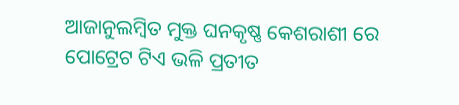ଆଜାନୁଲମ୍ବିତ ମୁକ୍ତ ଘନକୃଷ୍ଣ କେଶରାଶୀ ରେ ପୋଟ୍ରେଟ ଟିଏ ଭଳି ପ୍ରତୀତ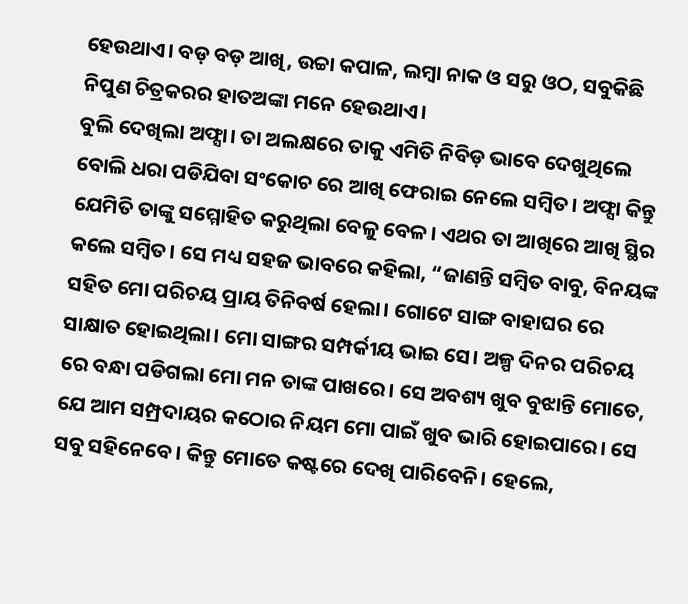ହେଉଥାଏ। ବଡ଼ ବଡ଼ ଆଖି, ଉଚ୍ଚା କପାଳ, ଲମ୍ବା ନାକ ଓ ସରୁ ଓଠ, ସବୁକିଛି ନିପୁଣ ଚିତ୍ରକରର ହାତଅଙ୍କା ମନେ ହେଉଥାଏ।
ବୁଲି ଦେଖିଲା ଅଫ୍ସା। ତା ଅଲକ୍ଷରେ ତାକୁ ଏମିତି ନିବିଡ଼ ଭାବେ ଦେଖୁଥିଲେ ବୋଲି ଧରା ପଡିଯିବା ସଂକୋଚ ରେ ଆଖି ଫେରାଇ ନେଲେ ସମ୍ବିତ। ଅଫ୍ସା କିନ୍ତୁ ଯେମିତି ତାଙ୍କୁ ସମ୍ମୋହିତ କରୁଥିଲା ବେଳୁ ବେଳ। ଏଥର ତା ଆଖିରେ ଆଖି ସ୍ଥିର କଲେ ସମ୍ବିତ। ସେ ମଧ୍ୟ ସହଜ ଭାବରେ କହିଲା, “ଜାଣନ୍ତି ସମ୍ବିତ ବାବୁ, ବିନୟଙ୍କ ସହିତ ମୋ ପରିଚୟ ପ୍ରାୟ ତିନିବର୍ଷ ହେଲା। ଗୋଟେ ସାଙ୍ଗ ବାହାଘର ରେ ସାକ୍ଷାତ ହୋଇଥିଲା। ମୋ ସାଙ୍ଗର ସମ୍ପର୍କୀୟ ଭାଇ ସେ। ଅଳ୍ପ ଦିନର ପରିଚୟ ରେ ବନ୍ଧା ପଡିଗଲା ମୋ ମନ ତାଙ୍କ ପାଖରେ। ସେ ଅବଶ୍ୟ ଖୁବ ବୁଝାନ୍ତି ମୋତେ, ଯେ ଆମ ସମ୍ପ୍ରଦାୟର କଠୋର ନିୟମ ମୋ ପାଇଁ ଖୁବ ଭାରି ହୋଇପାରେ। ସେ ସବୁ ସହିନେବେ। କିନ୍ତୁ ମୋତେ କଷ୍ଟରେ ଦେଖି ପାରିବେନି। ହେଲେ,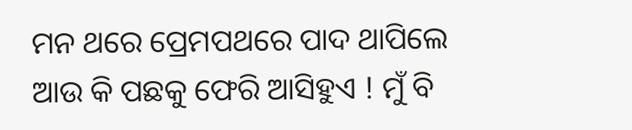ମନ ଥରେ ପ୍ରେମପଥରେ ପାଦ ଥାପିଲେ ଆଉ କି ପଛକୁ ଫେରି ଆସିହୁଏ ! ମୁଁ ବି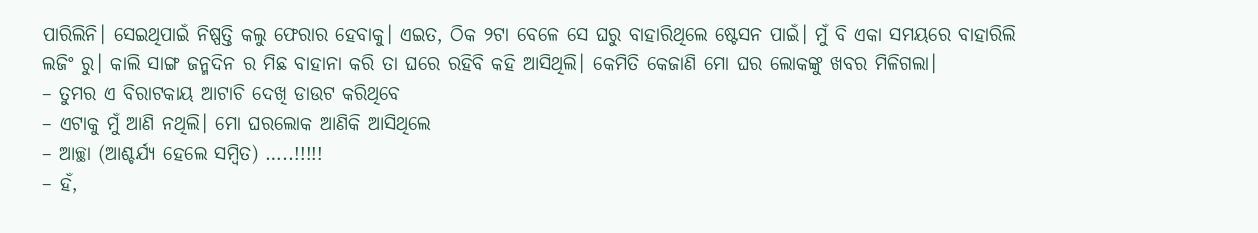ପାରିଲିନି। ସେଇଥିପାଇଁ ନିଷ୍ପତ୍ତି କଲୁ ଫେରାର ହେବାକୁ। ଏଇତ, ଠିକ ୨ଟା ବେଳେ ସେ ଘରୁ ବାହାରିଥିଲେ ଷ୍ଟେସନ ପାଇଁ। ମୁଁ ବି ଏକା ସମୟରେ ବାହାରିଲି ଲଜିଂ ରୁ। କାଲି ସାଙ୍ଗ ଜନ୍ମଦିନ ର ମିଛ ବାହାନା କରି ତା ଘରେ ରହିବି କହି ଆସିଥିଲି। କେମିତି କେଜାଣି ମୋ ଘର ଲୋକଙ୍କୁ ଖବର ମିଳିଗଲା।
– ତୁମର ଏ ବିରାଟକାୟ ଆଟାଚି ଦେଖି ଡାଉଟ କରିଥିବେ
– ଏଟାକୁ ମୁଁ ଆଣି ନଥିଲି। ମୋ ଘରଲୋକ ଆଣିକି ଆସିଥିଲେ
– ଆଚ୍ଛା (ଆଶ୍ଚର୍ଯ୍ୟ ହେଲେ ସମ୍ବିତ) …..!!!!!
– ହଁ,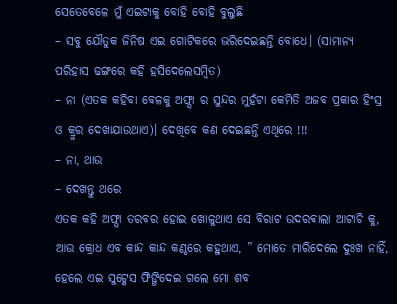ସେତେବେଳେ ମୁଁ ଏଇଟାକୁ ବୋହି ବୋହି ବୁଲୁଛି
– ସବୁ ଯୌତୁକ ଜିନିଷ ଏଇ ଗୋଟିକରେ ଭରିଦେଇଛନ୍ତି ବୋଧେ। (ସାମାନ୍ୟ ପରିହାସ ଢଙ୍ଗରେ କହି ହସିଦେଲେସମ୍ବିତ)
– ନା (ଏତକ କହିବା ବେଳକୁ ଅଫ୍ସା ର ସୁନ୍ଦର ମୁହଁଟା କେମିତି ଅଜବ ପ୍ରକାର ହିଂସ୍ର ଓ କ୍ରୁର ଦେଖାଯାଉଥାଏ)। ଦେଖିବେ କଣ ଦେଇଛନ୍ତି ଏଥିରେ !!!
– ନା, ଥାଉ
– ଦେଖନ୍ତୁ ଥରେ
ଏତକ କହି ଅଫ୍ସା ତରବର ହୋଇ ଖୋଳୁଥାଏ ସେ ବିରାଟ ଉଦରଵାଲା ଆଟାଚି କୁ, ଆଉ କ୍ରୋଧ ଏବ କାନ୍ଦ କାନ୍ଦ କଣ୍ଠରେ କହୁଥାଏ, ” ମୋତେ ମାରିଦେଲେ ଦୁଃଖ ନାହିଁ, ହେଲେ ଏଇ ସୁଟ୍କେସ ଫିଙ୍ଗିଦେଇ ଗଲେ ମୋ ଶବ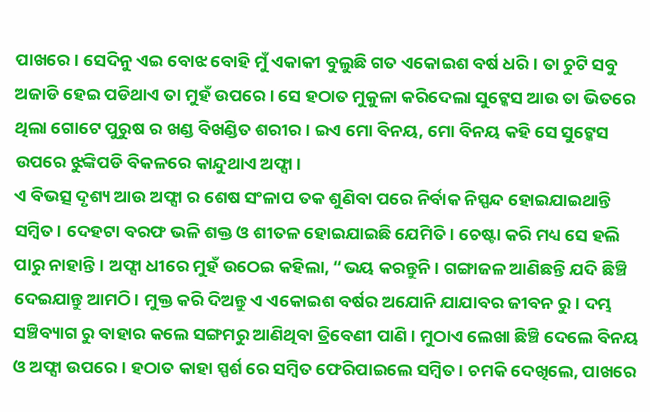ପାଖରେ। ସେଦିନୁ ଏଇ ବୋଝ ବୋହି ମୁଁ ଏକାକୀ ବୁଲୁଛି ଗତ ଏକୋଇଶ ବର୍ଷ ଧରି। ତା ଚୁଟି ସବୁ ଅଜାଡି ହେଇ ପଡିଥାଏ ତା ମୁହଁ ଉପରେ। ସେ ହଠାତ ମୁକୁଳା କରିଦେଲା ସୁଟ୍କେସ ଆଉ ତା ଭିତରେ ଥିଲା ଗୋଟେ ପୁରୁଷ ର ଖଣ୍ଡ ବିଖଣ୍ଡିତ ଶରୀର। ଇଏ ମୋ ବିନୟ, ମୋ ବିନୟ କହି ସେ ସୁଟ୍କେସ ଉପରେ ଝୁଙ୍କିପଡି ବିକଳରେ କାନ୍ଦୁଥାଏ ଅଫ୍ସା।
ଏ ବିଭତ୍ସ ଦୃଶ୍ୟ ଆଉ ଅଫ୍ସା ର ଶେଷ ସଂଳାପ ତକ ଶୁଣିବା ପରେ ନିର୍ବାକ ନିସ୍ପନ୍ଦ ହୋଇଯାଇଥାନ୍ତି ସମ୍ବିତ। ଦେହଟା ବରଫ ଭଳି ଶକ୍ତ ଓ ଶୀତଳ ହୋଇଯାଇଛି ଯେମିତି। ଚେଷ୍ଟା କରି ମଧ୍ୟ ସେ ହଲି ପାରୁ ନାହାନ୍ତି। ଅଫ୍ସା ଧୀରେ ମୁହଁ ଉଠେଇ କହିଲା, “ଭୟ କରନ୍ତୁନି। ଗଙ୍ଗାଜଳ ଆଣିଛନ୍ତି ଯଦି ଛିଞ୍ଚି ଦେଇଯାନ୍ତୁ ଆମଠି। ମୁକ୍ତ କରି ଦିଅନ୍ତୁ ଏ ଏକୋଇଶ ବର୍ଷର ଅଯୋନି ଯାଯାବର ଜୀବନ ରୁ। ଦମ୍ଭ ସଞ୍ଚିବ୍ୟାଗ ରୁ ବାହାର କଲେ ସଙ୍ଗମରୁ ଆଣିଥିବା ତ୍ରିବେଣୀ ପାଣି। ମୁଠାଏ ଲେଖା ଛିଞ୍ଚି ଦେଲେ ବିନୟ ଓ ଅଫ୍ସା ଉପରେ। ହଠାତ କାହା ସ୍ପର୍ଶ ରେ ସମ୍ବିତ ଫେରିପାଇଲେ ସମ୍ବିତ। ଚମକି ଦେଖିଲେ, ପାଖରେ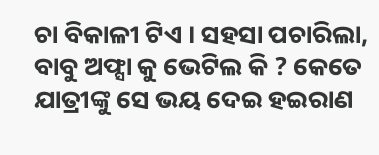ଚା ବିକାଳୀ ଟିଏ । ସହସା ପଚାରିଲା, ବାବୁ ଅଫ୍ସା କୁ ଭେଟିଲ କି ? କେତେ ଯାତ୍ରୀଙ୍କୁ ସେ ଭୟ ଦେଇ ହଇରାଣ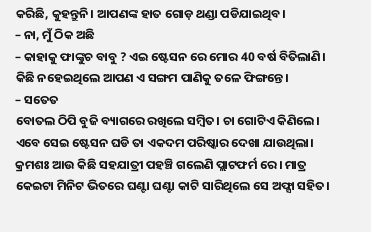କରିଛି, କୁହନ୍ତୁନି। ଆପଣଙ୍କ ହାତ ଗୋଡ଼ ଥଣ୍ଡା ପଡିଯାଇଥିବ।
– ନା, ମୁଁ ଠିକ ଅଛି
– କାହାକୁ ଫାଙ୍କୁଚ ବାବୁ ? ଏଇ ଷ୍ଟେସନ ରେ ମୋର 40 ବର୍ଷ ବିତିଲାଣି। କିଛି ନହେଇଥିଲେ ଆପଣ ଏ ସଙ୍ଗମ ପାଣିକୁ ତଳେ ଫିଙ୍ଗନ୍ତେ।
– ସତେତ
ବୋତଲ ଠିପି ବୁଜି ବ୍ୟାଗରେ ରଖିଲେ ସମ୍ବିତ। ଚା ଗୋଟିଏ କିଣିଲେ। ଏବେ ସେଇ ଷ୍ଟେସନ ଘଡି ତା ଏକଦମ ପରିଷ୍କାର ଦେଖା ଯାଉଥିଲା। କ୍ରମଶଃ ଆଉ କିଛି ସହଯାତ୍ରୀ ପହଞ୍ଚି ଗଲେଣି ପ୍ଲାଟଫର୍ମ ରେ। ମାତ୍ର କେଇଟା ମିନିଟ ଭିତରେ ଘଣ୍ଟା ଘଣ୍ଟା କାଟି ସାରିଥିଲେ ସେ ଅଫ୍ସା ସହିତ।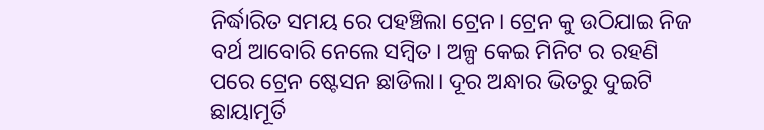ନିର୍ଦ୍ଧାରିତ ସମୟ ରେ ପହଞ୍ଚିଲା ଟ୍ରେନ। ଟ୍ରେନ କୁ ଉଠିଯାଇ ନିଜ ବର୍ଥ ଆବୋରି ନେଲେ ସମ୍ବିତ। ଅଳ୍ପ କେଇ ମିନିଟ ର ରହଣି ପରେ ଟ୍ରେନ ଷ୍ଟେସନ ଛାଡିଲା। ଦୂର ଅନ୍ଧାର ଭିତରୁ ଦୁଇଟି ଛାୟାମୂର୍ତି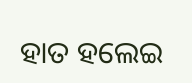ହାତ ହଲେଇ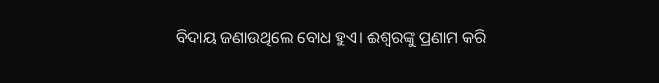ବିଦାୟ ଜଣାଉଥିଲେ ବୋଧ ହୁଏ। ଈଶ୍ୱରଙ୍କୁ ପ୍ରଣାମ କରି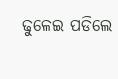ଢୁଳେଇ ପଡିଲେ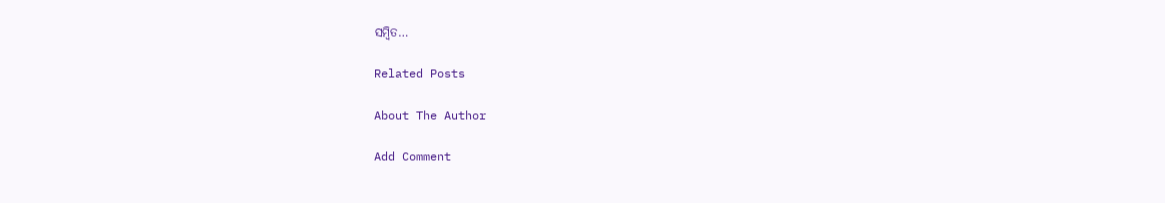ସମ୍ବିତ…

Related Posts

About The Author

Add Comment